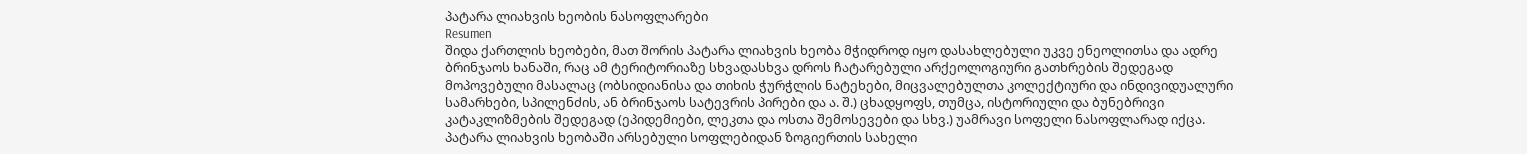პატარა ლიახვის ხეობის ნასოფლარები
Resumen
შიდა ქართლის ხეობები, მათ შორის პატარა ლიახვის ხეობა მჭიდროდ იყო დასახლებული უკვე ენეოლითსა და ადრე ბრინჯაოს ხანაში, რაც ამ ტერიტორიაზე სხვადასხვა დროს ჩატარებული არქეოლოგიური გათხრების შედეგად მოპოვებული მასალაც (ობსიდიანისა და თიხის ჭურჭლის ნატეხები, მიცვალებულთა კოლექტიური და ინდივიდუალური სამარხები, სპილენძის, ან ბრინჯაოს სატევრის პირები და ა. შ.) ცხადყოფს, თუმცა, ისტორიული და ბუნებრივი კატაკლიზმების შედეგად (ეპიდემიები, ლეკთა და ოსთა შემოსევები და სხვ.) უამრავი სოფელი ნასოფლარად იქცა.
პატარა ლიახვის ხეობაში არსებული სოფლებიდან ზოგიერთის სახელი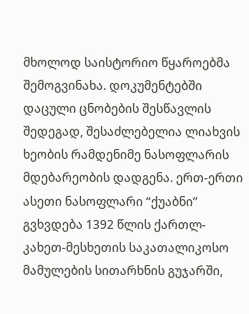მხოლოდ საისტორიო წყაროებმა შემოგვინახა. დოკუმენტებში დაცული ცნობების შესწავლის შედეგად, შესაძლებელია ლიახვის ხეობის რამდენიმე ნასოფლარის მდებარეობის დადგენა. ერთ-ერთი ასეთი ნასოფლარი “ქუაბნი” გვხვდება 1392 წლის ქართლ-კახეთ-მესხეთის საკათალიკოსო მამულების სითარხნის გუჯარში,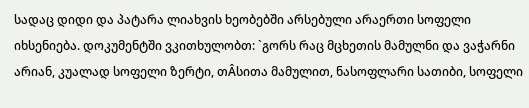სადაც დიდი და პატარა ლიახვის ხეობებში არსებული არაერთი სოფელი იხსენიება. დოკუმენტში ვკითხულობთ: `გორს რაც მცხეთის მამულნი და ვაჭარნი არიან, კუალად სოფელი ზერტი, თÂსითა მამულით, ნასოფლარი სათიბი, სოფელი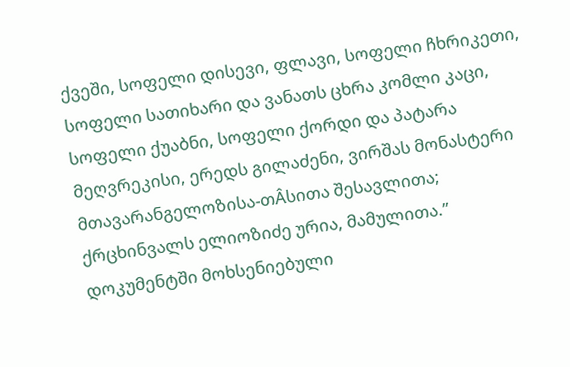ქვეში, სოფელი დისევი, ფლავი, სოფელი ჩხრიკეთი, სოფელი სათიხარი და ვანათს ცხრა კომლი კაცი, სოფელი ქუაბნი, სოფელი ქორდი და პატარა მეღვრეკისი, ერედს გილაძენი, ვირშას მონასტერი მთავარანგელოზისა-თÂსითა შესავლითა; ქრცხინვალს ელიოზიძე ურია, მამულითა.” დოკუმენტში მოხსენიებული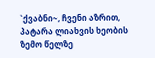`ქვაბნი~, ჩვენი აზრით, პატარა ლიახვის ხეობის ზემო წელზე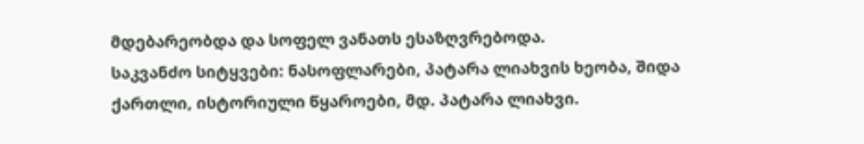მდებარეობდა და სოფელ ვანათს ესაზღვრებოდა.
საკვანძო სიტყვები: ნასოფლარები, პატარა ლიახვის ხეობა, შიდა ქართლი, ისტორიული წყაროები, მდ. პატარა ლიახვი.